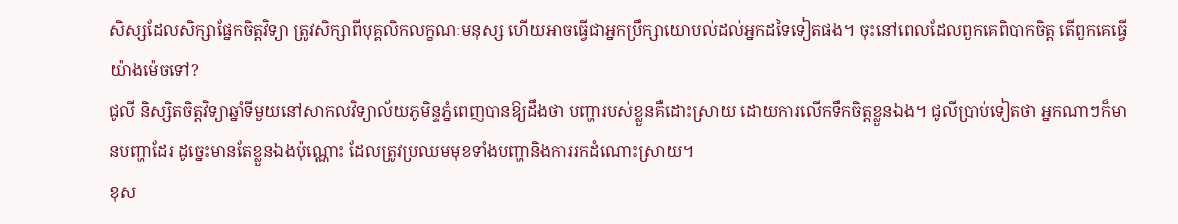សិស្សដែលសិក្សាផ្នែកចិត្តវិទ្យា ត្រូវសិក្សាពីបុគ្គលិកលក្ខណៈមនុស្ស ហើយអាចធ្វើជាអ្នកប្រឹក្សាយោបល់ដល់អ្នកដទៃទៀតផង។ ចុះនៅពេលដែលពួកគេពិបាកចិត្ត តើពួកគេធ្វើយ៉ាងម៉េចទៅ?
ជូលី និស្សិតចិត្តវិទ្យាឆ្នាំទីមួយនៅសាកលវិទ្យាល័យភូមិន្ទភ្នំពេញបានឱ្យដឹងថា បញ្ហារបស់ខ្លួនគឺដោះស្រាយ ដោយការលើកទឹកចិត្តខ្លួនឯង។ ជូលីប្រាប់ទៀតថា អ្នកណាៗក៏មានបញ្ហាដែរ ដូច្នេះមានតែខ្លួនឯងប៉ុណ្ណោះ ដែលត្រូវប្រឈមមុខទាំងបញ្ហានិងការរកដំណោះស្រាយ។
ខុស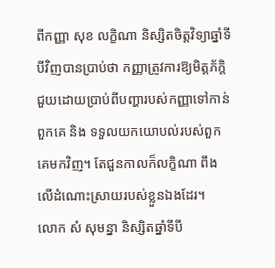ពីកញ្ញា សុខ លក្ខិណា និស្សិតចិត្តវិទ្យាឆ្នាំទីបីវិញបានប្រាប់ថា កញ្ញាត្រូវការឱ្យមិត្តភ័ក្ដិជួយដោយប្រាប់ពីបញ្ហារបស់កញ្ញាទៅកាន់ពួកគេ និង ទទួលយកយោបល់របស់ពួកគេមកវិញ។ តែជួនកាលក៏លក្ខិណា ពឹងលើដំណោះស្រាយរបស់ខ្លួនឯងដែរ។
លោក សំ សុមន្នា និស្សិតឆ្នាំទីបី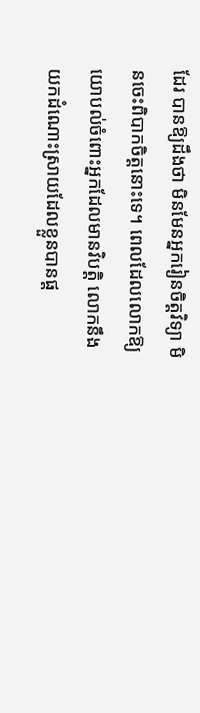ដែរ បានឱ្យដឹងថា មិនមែនអ្នករៀនចិត្តវិទ្យា មិនចេះពិបាកចិត្តនោះទេ។ ពេលដែលលោកឱ្យយោបល់ចំពោះអ្នកដែលមានវិបត្តិ លោកនឹងយកដំណោះស្រាយដែលខ្លួនបានផ្ដ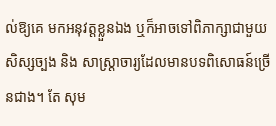ល់ឱ្យគេ មកអនុវត្តខ្លួនឯង ឬក៏អាចទៅពិភាក្សាជាមួយសិស្សច្បង និង សាស្ត្រាចារ្យដែលមានបទពិសោធន៍ច្រើនជាង។ តែ សុម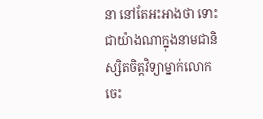នា នៅតែអះអាងថា ទោះជាយ៉ាងណាក្នុងនាមជានិស្សិតចិត្តវិទ្យាម្នាក់លោកចេះ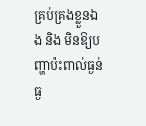គ្រប់គ្រងខ្លួនឯង និង មិនឱ្យបញ្ហាប៉ះពាល់ធ្ងន់ធ្ង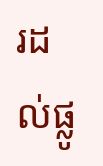រដល់ផ្លូ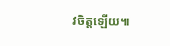វចិត្តឡើយ៕